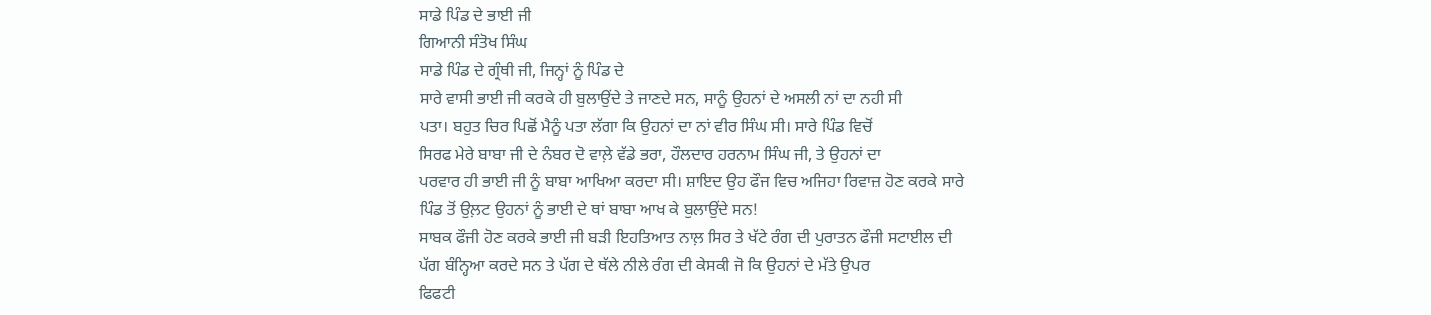ਸਾਡੇ ਪਿੰਡ ਦੇ ਭਾਈ ਜੀ
ਗਿਆਨੀ ਸੰਤੋਖ ਸਿੰਘ
ਸਾਡੇ ਪਿੰਡ ਦੇ ਗ੍ਰੰਥੀ ਜੀ, ਜਿਨ੍ਹਾਂ ਨੂੰ ਪਿੰਡ ਦੇ
ਸਾਰੇ ਵਾਸੀ ਭਾਈ ਜੀ ਕਰਕੇ ਹੀ ਬੁਲਾਉਂਦੇ ਤੇ ਜਾਣਦੇ ਸਨ, ਸਾਨੂੰ ਉਹਨਾਂ ਦੇ ਅਸਲੀ ਨਾਂ ਦਾ ਨਹੀ ਸੀ
ਪਤਾ। ਬਹੁਤ ਚਿਰ ਪਿਛੋਂ ਮੈਨੂੰ ਪਤਾ ਲੱਗਾ ਕਿ ਉਹਨਾਂ ਦਾ ਨਾਂ ਵੀਰ ਸਿੰਘ ਸੀ। ਸਾਰੇ ਪਿੰਡ ਵਿਚੋਂ
ਸਿਰਫ ਮੇਰੇ ਬਾਬਾ ਜੀ ਦੇ ਨੰਬਰ ਦੋ ਵਾਲ਼ੇ ਵੱਡੇ ਭਰਾ, ਹੌਲਦਾਰ ਹਰਨਾਮ ਸਿੰਘ ਜੀ, ਤੇ ਉਹਨਾਂ ਦਾ
ਪਰਵਾਰ ਹੀ ਭਾਈ ਜੀ ਨੂੰ ਬਾਬਾ ਆਖਿਆ ਕਰਦਾ ਸੀ। ਸ਼ਾਇਦ ਉਹ ਫੌਜ ਵਿਚ ਅਜਿਹਾ ਰਿਵਾਜ਼ ਹੋਣ ਕਰਕੇ ਸਾਰੇ
ਪਿੰਡ ਤੋਂ ਉਲ਼ਟ ਉਹਨਾਂ ਨੂੰ ਭਾਈ ਦੇ ਥਾਂ ਬਾਬਾ ਆਖ ਕੇ ਬੁਲਾਉਂਦੇ ਸਨ!
ਸਾਬਕ ਫੌਜੀ ਹੋਣ ਕਰਕੇ ਭਾਈ ਜੀ ਬੜੀ ਇਹਤਿਆਤ ਨਾਲ਼ ਸਿਰ ਤੇ ਖੱਟੇ ਰੰਗ ਦੀ ਪੁਰਾਤਨ ਫੌਜੀ ਸਟਾਈਲ ਦੀ
ਪੱਗ ਬੰਨ੍ਹਿਆ ਕਰਦੇ ਸਨ ਤੇ ਪੱਗ ਦੇ ਥੱਲੇ ਨੀਲੇ ਰੰਗ ਦੀ ਕੇਸਕੀ ਜੋ ਕਿ ਉਹਨਾਂ ਦੇ ਮੱਤੇ ਉਪਰ
ਫਿਫਟੀ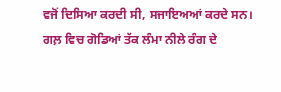ਵਜੋਂ ਦਿਸਿਆ ਕਰਦੀ ਸੀ, ਸਜਾਇਅਆਂ ਕਰਦੇ ਸਨ। ਗਲ਼ ਵਿਚ ਗੋਡਿਆਂ ਤੱਕ ਲੰਮਾ ਨੀਲੇ ਰੰਗ ਦੇ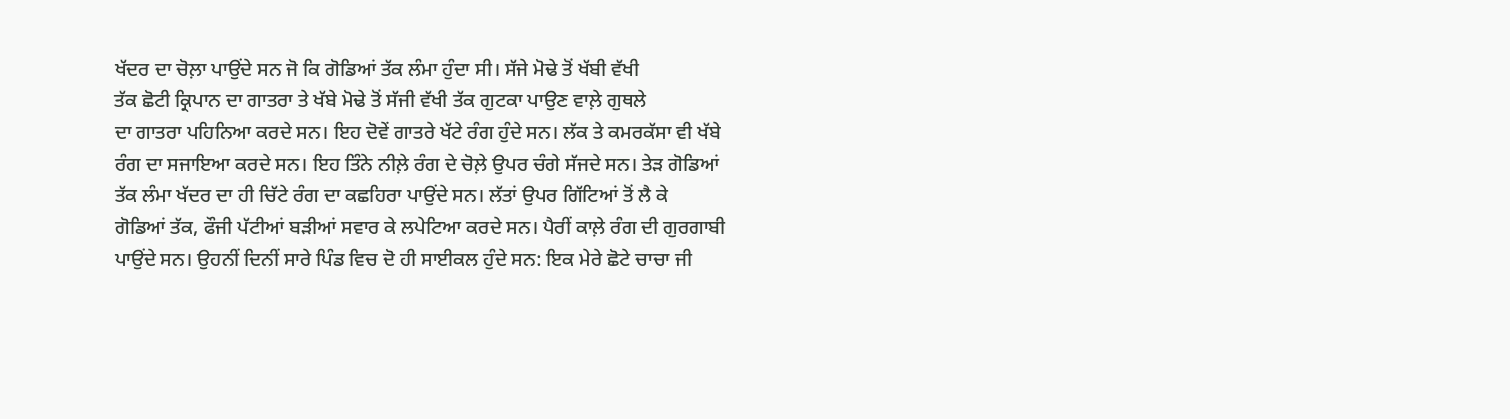ਖੱਦਰ ਦਾ ਚੋਲ਼ਾ ਪਾਉਂਦੇ ਸਨ ਜੋ ਕਿ ਗੋਡਿਆਂ ਤੱਕ ਲੰਮਾ ਹੁੰਦਾ ਸੀ। ਸੱਜੇ ਮੋਢੇ ਤੋਂ ਖੱਬੀ ਵੱਖੀ
ਤੱਕ ਛੋਟੀ ਕ੍ਰਿਪਾਨ ਦਾ ਗਾਤਰਾ ਤੇ ਖੱਬੇ ਮੋਢੇ ਤੋਂ ਸੱਜੀ ਵੱਖੀ ਤੱਕ ਗੁਟਕਾ ਪਾਉਣ ਵਾਲ਼ੇ ਗੁਥਲੇ
ਦਾ ਗਾਤਰਾ ਪਹਿਨਿਆ ਕਰਦੇ ਸਨ। ਇਹ ਦੋਵੇਂ ਗਾਤਰੇ ਖੱਟੇ ਰੰਗ ਹੁੰਦੇ ਸਨ। ਲੱਕ ਤੇ ਕਮਰਕੱਸਾ ਵੀ ਖੱਬੇ
ਰੰਗ ਦਾ ਸਜਾਇਆ ਕਰਦੇ ਸਨ। ਇਹ ਤਿੰਨੇ ਨੀਲ਼ੇ ਰੰਗ ਦੇ ਚੋਲ਼ੇ ਉਪਰ ਚੰਗੇ ਸੱਜਦੇ ਸਨ। ਤੇੜ ਗੋਡਿਆਂ
ਤੱਕ ਲੰਮਾ ਖੱਦਰ ਦਾ ਹੀ ਚਿੱਟੇ ਰੰਗ ਦਾ ਕਛਹਿਰਾ ਪਾਉਂਦੇ ਸਨ। ਲੱਤਾਂ ਉਪਰ ਗਿੱਟਿਆਂ ਤੋਂ ਲੈ ਕੇ
ਗੋਡਿਆਂ ਤੱਕ, ਫੌਜੀ ਪੱਟੀਆਂ ਬੜੀਆਂ ਸਵਾਰ ਕੇ ਲਪੇਟਿਆ ਕਰਦੇ ਸਨ। ਪੈਰੀਂ ਕਾਲ਼ੇ ਰੰਗ ਦੀ ਗੁਰਗਾਬੀ
ਪਾਉਂਦੇ ਸਨ। ਉਹਨੀਂ ਦਿਨੀਂ ਸਾਰੇ ਪਿੰਡ ਵਿਚ ਦੋ ਹੀ ਸਾਈਕਲ ਹੁੰਦੇ ਸਨ: ਇਕ ਮੇਰੇ ਛੋਟੇ ਚਾਚਾ ਜੀ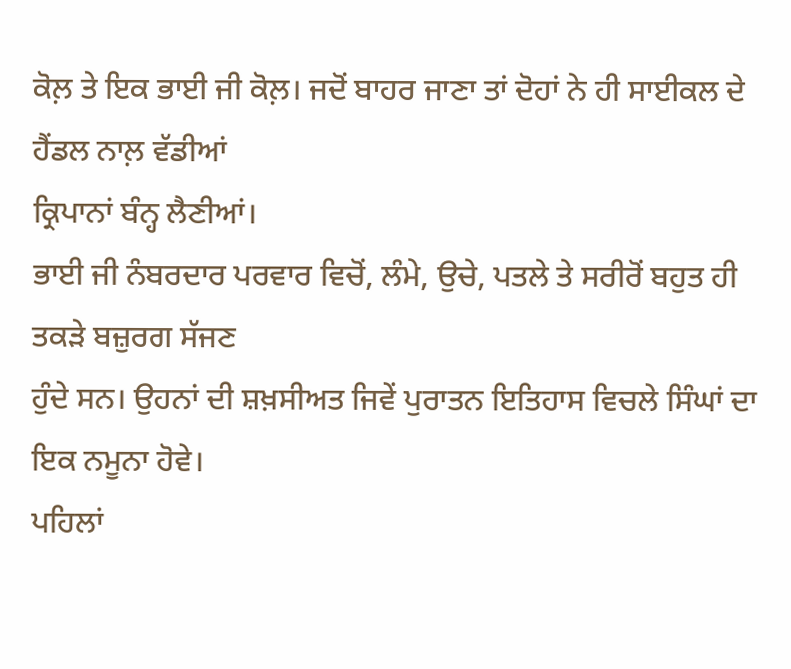ਕੋਲ਼ ਤੇ ਇਕ ਭਾਈ ਜੀ ਕੋਲ਼। ਜਦੋਂ ਬਾਹਰ ਜਾਣਾ ਤਾਂ ਦੋਹਾਂ ਨੇ ਹੀ ਸਾਈਕਲ ਦੇ ਹੈਂਡਲ ਨਾਲ਼ ਵੱਡੀਆਂ
ਕ੍ਰਿਪਾਨਾਂ ਬੰਨ੍ਹ ਲੈਣੀਆਂ।
ਭਾਈ ਜੀ ਨੰਬਰਦਾਰ ਪਰਵਾਰ ਵਿਚੋਂ, ਲੰਮੇ, ਉਚੇ, ਪਤਲੇ ਤੇ ਸਰੀਰੋਂ ਬਹੁਤ ਹੀ ਤਕੜੇ ਬਜ਼ੁਰਗ ਸੱਜਣ
ਹੁੰਦੇ ਸਨ। ਉਹਨਾਂ ਦੀ ਸ਼ਖ਼ਸੀਅਤ ਜਿਵੇਂ ਪੁਰਾਤਨ ਇਤਿਹਾਸ ਵਿਚਲੇ ਸਿੰਘਾਂ ਦਾ ਇਕ ਨਮੂਨਾ ਹੋਵੇ।
ਪਹਿਲਾਂ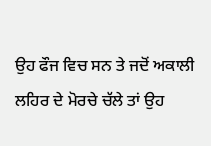ਉਹ ਫੌਜ ਵਿਚ ਸਨ ਤੇ ਜਦੋਂ ਅਕਾਲੀ ਲਹਿਰ ਦੇ ਮੋਰਚੇ ਚੱਲੇ ਤਾਂ ਉਹ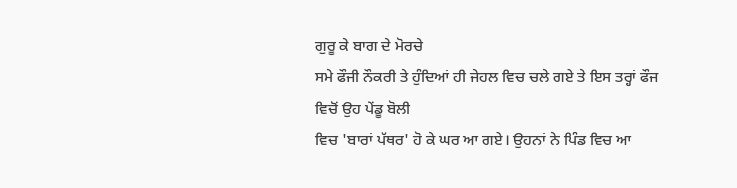ਗੁਰੂ ਕੇ ਬਾਗ ਦੇ ਮੋਰਚੇ
ਸਮੇ ਫੌਜੀ ਨੌਕਰੀ ਤੇ ਹੁੰਦਿਆਂ ਹੀ ਜੇਹਲ ਵਿਚ ਚਲੇ ਗਏ ਤੇ ਇਸ ਤਰ੍ਹਾਂ ਫੌਜ ਵਿਚੋਂ ਉਹ ਪੇਂਡੂ ਬੋਲੀ
ਵਿਚ 'ਬਾਰਾਂ ਪੱਥਰ' ਹੋ ਕੇ ਘਰ ਆ ਗਏ। ਉਹਨਾਂ ਨੇ ਪਿੰਡ ਵਿਚ ਆ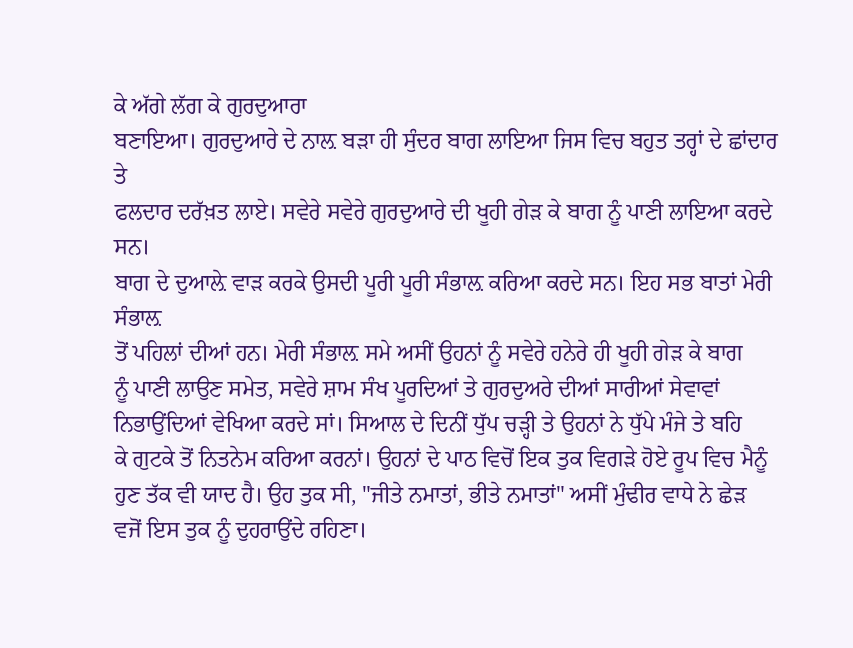ਕੇ ਅੱਗੇ ਲੱਗ ਕੇ ਗੁਰਦੁਆਰਾ
ਬਣਾਇਆ। ਗੁਰਦੁਆਰੇ ਦੇ ਨਾਲ਼ ਬੜਾ ਹੀ ਸੁੰਦਰ ਬਾਗ ਲਾਇਆ ਜਿਸ ਵਿਚ ਬਹੁਤ ਤਰ੍ਹਾਂ ਦੇ ਛਾਂਦਾਰ ਤੇ
ਫਲਦਾਰ ਦਰੱਖ਼ਤ ਲਾਏ। ਸਵੇਰੇ ਸਵੇਰੇ ਗੁਰਦੁਆਰੇ ਦੀ ਖੂਹੀ ਗੇੜ ਕੇ ਬਾਗ ਨੂੰ ਪਾਣੀ ਲਾਇਆ ਕਰਦੇ ਸਨ।
ਬਾਗ ਦੇ ਦੁਆਲ਼ੇ ਵਾੜ ਕਰਕੇ ਉਸਦੀ ਪੂਰੀ ਪੂਰੀ ਸੰਭਾਲ਼ ਕਰਿਆ ਕਰਦੇ ਸਨ। ਇਹ ਸਭ ਬਾਤਾਂ ਮੇਰੀ ਸੰਭਾਲ਼
ਤੋਂ ਪਹਿਲਾਂ ਦੀਆਂ ਹਨ। ਮੇਰੀ ਸੰਭਾਲ਼ ਸਮੇ ਅਸੀਂ ਉਹਨਾਂ ਨੂੰ ਸਵੇਰੇ ਹਨੇਰੇ ਹੀ ਖੂਹੀ ਗੇੜ ਕੇ ਬਾਗ
ਨੂੰ ਪਾਣੀ ਲਾਉਣ ਸਮੇਤ, ਸਵੇਰੇ ਸ਼ਾਮ ਸੰਖ ਪੂਰਦਿਆਂ ਤੇ ਗੁਰਦੁਅਰੇ ਦੀਆਂ ਸਾਰੀਆਂ ਸੇਵਾਵਾਂ
ਨਿਭਾਉਂਦਿਆਂ ਵੇਖਿਆ ਕਰਦੇ ਸਾਂ। ਸਿਆਲ ਦੇ ਦਿਨੀਂ ਧੁੱਪ ਚੜ੍ਹੀ ਤੇ ਉਹਨਾਂ ਨੇ ਧੁੱਪੇ ਮੰਜੇ ਤੇ ਬਹਿ
ਕੇ ਗੁਟਕੇ ਤੋਂ ਨਿਤਨੇਮ ਕਰਿਆ ਕਰਨਾਂ। ਉਹਨਾਂ ਦੇ ਪਾਠ ਵਿਚੋਂ ਇਕ ਤੁਕ ਵਿਗੜੇ ਹੋਏ ਰੂਪ ਵਿਚ ਮੈਨੂੰ
ਹੁਣ ਤੱਕ ਵੀ ਯਾਦ ਹੈ। ਉਹ ਤੁਕ ਸੀ, "ਜੀਤੇ ਨਮਾਤਾਂ, ਭੀਤੇ ਨਮਾਤਾਂ" ਅਸੀਂ ਮੁੰਢੀਰ ਵਾਧੇ ਨੇ ਛੇੜ
ਵਜੋਂ ਇਸ ਤੁਕ ਨੂੰ ਦੁਹਰਾਉਂਦੇ ਰਹਿਣਾ।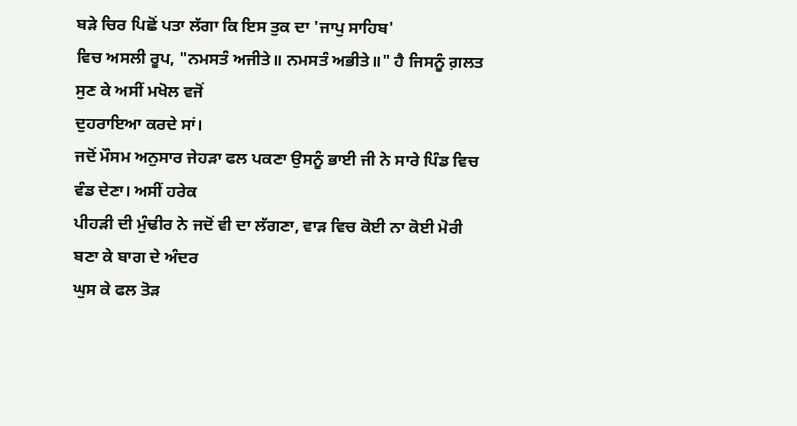ਬੜੇ ਚਿਰ ਪਿਛੋਂ ਪਤਾ ਲੱਗਾ ਕਿ ਇਸ ਤੁਕ ਦਾ 'ਜਾਪੁ ਸਾਹਿਬ'
ਵਿਚ ਅਸਲੀ ਰੂਪ, "ਨਮਸਤੰ ਅਜੀਤੇ॥ ਨਮਸਤੰ ਅਭੀਤੇ॥" ਹੈ ਜਿਸਨੂੰ ਗ਼ਲਤ ਸੁਣ ਕੇ ਅਸੀਂ ਮਖੋਲ ਵਜੋਂ
ਦੁਹਰਾਇਆ ਕਰਦੇ ਸਾਂ।
ਜਦੋਂ ਮੌਸਮ ਅਨੁਸਾਰ ਜੇਹੜਾ ਫਲ ਪਕਣਾ ਉਸਨੂੰ ਭਾਈ ਜੀ ਨੇ ਸਾਰੇ ਪਿੰਡ ਵਿਚ ਵੰਡ ਦੇਣਾ। ਅਸੀਂ ਹਰੇਕ
ਪੀਹੜੀ ਦੀ ਮੁੰਢੀਰ ਨੇ ਜਦੋਂ ਵੀ ਦਾ ਲੱਗਣਾ, ਵਾੜ ਵਿਚ ਕੋਈ ਨਾ ਕੋਈ ਮੋਰੀ ਬਣਾ ਕੇ ਬਾਗ ਦੇ ਅੰਦਰ
ਘੁਸ ਕੇ ਫਲ ਤੋੜ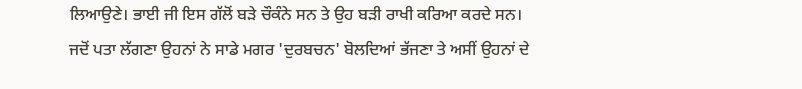ਲਿਆਉਣੇ। ਭਾਈ ਜੀ ਇਸ ਗੱਲੋਂ ਬੜੇ ਚੌਕੰਨੇ ਸਨ ਤੇ ਉਹ ਬੜੀ ਰਾਖੀ ਕਰਿਆ ਕਰਦੇ ਸਨ।
ਜਦੋਂ ਪਤਾ ਲੱਗਣਾ ਉਹਨਾਂ ਨੇ ਸਾਡੇ ਮਗਰ 'ਦੁਰਬਚਨ' ਬੋਲਦਿਆਂ ਭੱਜਣਾ ਤੇ ਅਸੀਂ ਉਹਨਾਂ ਦੇ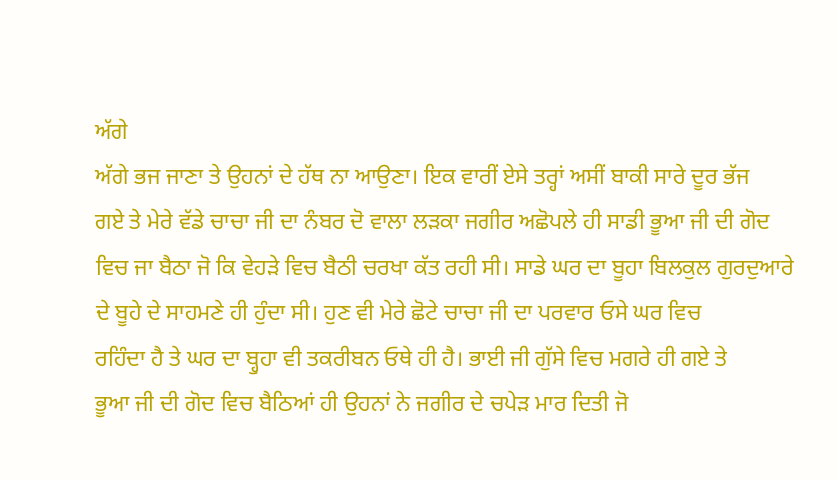ਅੱਗੇ
ਅੱਗੇ ਭਜ ਜਾਣਾ ਤੇ ਉਹਨਾਂ ਦੇ ਹੱਥ ਨਾ ਆਉਣਾ। ਇਕ ਵਾਰੀਂ ਏਸੇ ਤਰ੍ਹਾਂ ਅਸੀਂ ਬਾਕੀ ਸਾਰੇ ਦੂਰ ਭੱਜ
ਗਏ ਤੇ ਮੇਰੇ ਵੱਡੇ ਚਾਚਾ ਜੀ ਦਾ ਨੰਬਰ ਦੋ ਵਾਲਾ ਲੜਕਾ ਜਗੀਰ ਅਛੋਪਲੇ ਹੀ ਸਾਡੀ ਭੂਆ ਜੀ ਦੀ ਗੋਦ
ਵਿਚ ਜਾ ਬੈਠਾ ਜੋ ਕਿ ਵੇਹੜੇ ਵਿਚ ਬੈਠੀ ਚਰਖਾ ਕੱਤ ਰਹੀ ਸੀ। ਸਾਡੇ ਘਰ ਦਾ ਬੂਹਾ ਬਿਲਕੁਲ ਗੁਰਦੁਆਰੇ
ਦੇ ਬੂਹੇ ਦੇ ਸਾਹਮਣੇ ਹੀ ਹੁੰਦਾ ਸੀ। ਹੁਣ ਵੀ ਮੇਰੇ ਛੋਟੇ ਚਾਚਾ ਜੀ ਦਾ ਪਰਵਾਰ ਓਸੇ ਘਰ ਵਿਚ
ਰਹਿੰਦਾ ਹੈ ਤੇ ਘਰ ਦਾ ਬ੍ਹੁਹਾ ਵੀ ਤਕਰੀਬਨ ਓਥੇ ਹੀ ਹੈ। ਭਾਈ ਜੀ ਗੁੱਸੇ ਵਿਚ ਮਗਰੇ ਹੀ ਗਏ ਤੇ
ਭੂਆ ਜੀ ਦੀ ਗੋਦ ਵਿਚ ਬੈਠਿਆਂ ਹੀ ਉਹਨਾਂ ਨੇ ਜਗੀਰ ਦੇ ਚਪੇੜ ਮਾਰ ਦਿਤੀ ਜੋ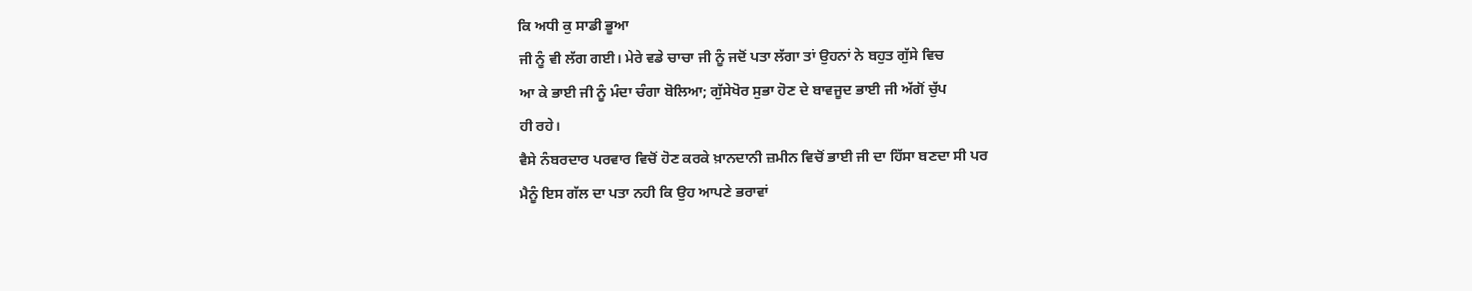ਕਿ ਅਧੀ ਕੁ ਸਾਡੀ ਭੂਆ
ਜੀ ਨੂੰ ਵੀ ਲੱਗ ਗਈ। ਮੇਰੇ ਵਡੇ ਚਾਚਾ ਜੀ ਨੂੰ ਜਦੋਂ ਪਤਾ ਲੱਗਾ ਤਾਂ ਉਹਨਾਂ ਨੇ ਬਹੁਤ ਗੁੱਸੇ ਵਿਚ
ਆ ਕੇ ਭਾਈ ਜੀ ਨੂੰ ਮੰਦਾ ਚੰਗਾ ਬੋਲਿਆ; ਗੁੱਸੇਖੋਰ ਸੁਭਾ ਹੋਣ ਦੇ ਬਾਵਜੂਦ ਭਾਈ ਜੀ ਅੱਗੋਂ ਚੁੱਪ
ਹੀ ਰਹੇ।
ਵੈਸੇ ਨੰਬਰਦਾਰ ਪਰਵਾਰ ਵਿਚੋਂ ਹੋਣ ਕਰਕੇ ਖ਼ਾਨਦਾਨੀ ਜ਼ਮੀਨ ਵਿਚੋਂ ਭਾਈ ਜੀ ਦਾ ਹਿੱਸਾ ਬਣਦਾ ਸੀ ਪਰ
ਮੈਨੂੰ ਇਸ ਗੱਲ ਦਾ ਪਤਾ ਨਹੀ ਕਿ ਉਹ ਆਪਣੇ ਭਰਾਵਾਂ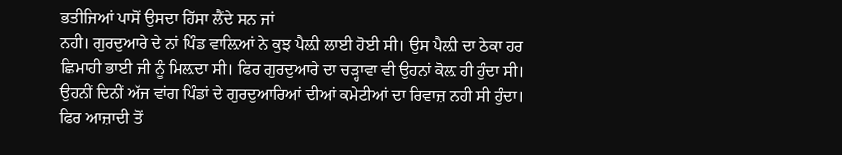ਭਤੀਜਿਆਂ ਪਾਸੋਂ ਉਸਦਾ ਹਿੱਸਾ ਲੈਂਦੇ ਸਨ ਜਾਂ
ਨਹੀ। ਗੁਰਦੁਆਰੇ ਦੇ ਨਾਂ ਪਿੰਡ ਵਾਲ਼ਿਆਂ ਨੇ ਕੁਝ ਪੈਲ਼ੀ ਲਾਈ ਹੋਈ ਸੀ। ਉਸ ਪੈਲ਼ੀ ਦਾ ਠੇਕਾ ਹਰ
ਛਿਮਾਹੀ ਭਾਈ ਜੀ ਨੂੰ ਮਿਲ਼ਦਾ ਸੀ। ਫਿਰ ਗੁਰਦੁਆਰੇ ਦਾ ਚੜ੍ਹਾਵਾ ਵੀ ਉਹਨਾਂ ਕੋਲ਼ ਹੀ ਹੁੰਦਾ ਸੀ।
ਉਹਨੀਂ ਦਿਨੀਂ ਅੱਜ ਵਾਂਗ ਪਿੰਡਾਂ ਦੇ ਗੁਰਦੁਆਰਿਆਂ ਦੀਆਂ ਕਮੇਟੀਆਂ ਦਾ ਰਿਵਾਜ਼ ਨਹੀ ਸੀ ਹੁੰਦਾ।
ਫਿਰ ਆਜ਼ਾਦੀ ਤੋਂ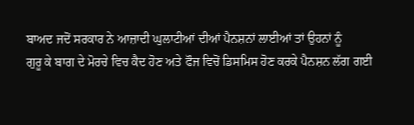ਬਾਅਦ ਜਦੋਂ ਸਰਕਾਰ ਨੇ ਆਜ਼ਾਦੀ ਘੁਲਾਟੀਆਂ ਦੀਆਂ ਪੈਨਸ਼ਨਾਂ ਲਾਈਆਂ ਤਾਂ ਉਹਨਾਂ ਨੂੰ
ਗੁਰੂ ਕੇ ਬਾਗ ਦੇ ਮੋਰਚੇ ਵਿਚ ਕੈਦ ਹੋਣ ਅਤੇ ਫੌਜ ਵਿਚੋਂ ਡਿਸਮਿਸ ਹੋਣ ਕਰਕੇ ਪੈਨਸ਼ਨ ਲੱਗ ਗਈ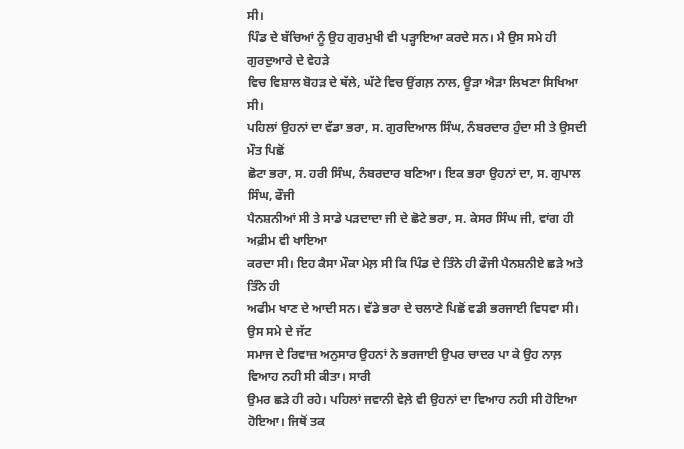ਸੀ।
ਪਿੰਡ ਦੇ ਬੱਚਿਆਂ ਨੂੰ ਉਹ ਗੁਰਮੁਖੀ ਵੀ ਪੜ੍ਹਾਇਆ ਕਰਦੇ ਸਨ। ਮੈ ਉਸ ਸਮੇ ਹੀ ਗੁਰਦੁਆਰੇ ਦੇ ਵੇਹੜੇ
ਵਿਚ ਵਿਸ਼ਾਲ ਬੋਹੜ ਦੇ ਥੱਲੇ, ਘੱਟੇ ਵਿਚ ਉਂਗਲ਼ ਨਾਲ, ਊੜਾ ਐੜਾ ਲਿਖਣਾ ਸਿਖਿਆ ਸੀ।
ਪਹਿਲਾਂ ਉਹਨਾਂ ਦਾ ਵੱਡਾ ਭਰਾ, ਸ. ਗੁਰਦਿਆਲ ਸਿੰਘ, ਨੰਬਰਦਾਰ ਹੁੰਦਾ ਸੀ ਤੇ ਉਸਦੀ ਮੌਤ ਪਿਛੋਂ
ਛੋਟਾ ਭਰਾ, ਸ. ਹਰੀ ਸਿੰਘ, ਨੰਬਰਦਾਰ ਬਣਿਆ। ਇਕ ਭਰਾ ਉਹਨਾਂ ਦਾ, ਸ. ਗੁਪਾਲ ਸਿੰਘ, ਫੌਜੀ
ਪੈਨਸ਼ਨੀਆਂ ਸੀ ਤੇ ਸਾਡੇ ਪੜਦਾਦਾ ਜੀ ਦੇ ਛੋਟੇ ਭਰਾ, ਸ. ਕੇਸਰ ਸਿੰਘ ਜੀ, ਵਾਂਗ ਹੀ ਅਫ਼ੀਮ ਵੀ ਖਾਇਆ
ਕਰਦਾ ਸੀ। ਇਹ ਕੈਸਾ ਮੌਕਾ ਮੇਲ਼ ਸੀ ਕਿ ਪਿੰਡ ਦੇ ਤਿੰਨੇ ਹੀ ਫੌਜੀ ਪੈਨਸ਼ਨੀਏ ਛੜੇ ਅਤੇ ਤਿੰਨੇ ਹੀ
ਅਫੀਮ ਖਾਣ ਦੇ ਆਦੀ ਸਨ। ਵੱਡੇ ਭਰਾ ਦੇ ਚਲਾਣੇ ਪਿਛੋਂ ਵਡੀ ਭਰਜਾਈ ਵਿਧਵਾ ਸੀ। ਉਸ ਸਮੇ ਦੇ ਜੱਟ
ਸਮਾਜ ਦੇ ਰਿਵਾਜ਼ ਅਨੁਸਾਰ ਉਹਨਾਂ ਨੇ ਭਰਜਾਈ ਉਪਰ ਚਾਦਰ ਪਾ ਕੇ ਉਹ ਨਾਲ਼ ਵਿਆਹ ਨਹੀ ਸੀ ਕੀਤਾ। ਸਾਰੀ
ਉਮਰ ਛੜੇ ਹੀ ਰਹੇ। ਪਹਿਲਾਂ ਜਵਾਨੀ ਵੇਲ਼ੇ ਵੀ ਉਹਨਾਂ ਦਾ ਵਿਆਹ ਨਹੀ ਸੀ ਹੋਇਆ ਹੋਇਆ। ਜਿਥੋਂ ਤਕ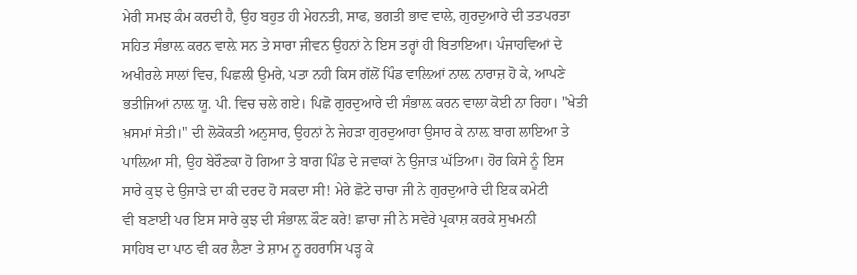ਮੇਰੀ ਸਮਝ ਕੰਮ ਕਰਦੀ ਹੈ, ਉਹ ਬਹੁਤ ਹੀ ਮੇਹਨਤੀ, ਸਾਫ, ਭਗਤੀ ਭਾਵ ਵਾਲੇ, ਗੁਰਦੁਆਰੇ ਦੀ ਤਤਪਰਤਾ
ਸਹਿਤ ਸੰਭਾਲ਼ ਕਰਨ ਵਾਲ਼ੇ ਸਨ ਤੇ ਸਾਰਾ ਜੀਵਨ ਉਹਨਾਂ ਨੇ ਇਸ ਤਰ੍ਹਾਂ ਹੀ ਬਿਤਾਇਆ। ਪੰਜਾਹਵਿਆਂ ਦੇ
ਅਖੀਰਲੇ ਸਾਲਾਂ ਵਿਚ, ਪਿਛਲੀ ਉਮਰੇ, ਪਤਾ ਨਹੀ ਕਿਸ ਗੱਲੋਂ ਪਿੰਡ ਵਾਲ਼ਿਆਂ ਨਾਲ਼ ਨਾਰਾਜ਼ ਹੋ ਕੇ, ਆਪਣੇ
ਭਤੀਜਿਆਂ ਨਾਲ਼ ਯੂ. ਪੀ. ਵਿਚ ਚਲੇ ਗਏ। ਪਿਛੋ ਗੁਰਦੁਆਰੇ ਦੀ ਸੰਭਾਲ਼ ਕਰਨ ਵਾਲਾ ਕੋਈ ਨਾ ਰਿਹਾ। "ਖੇਤੀ
ਖ਼ਸਮਾਂ ਸੇਤੀ।" ਦੀ ਲੋਕੋਕਤੀ ਅਨੁਸਾਰ, ਉਹਨਾਂ ਨੇ ਜੇਹੜਾ ਗੁਰਦੁਆਰਾ ਉਸਾਰ ਕੇ ਨਾਲ਼ ਬਾਗ ਲਾਇਆ ਤੇ
ਪਾਲ਼ਿਆ ਸੀ, ਉਹ ਬੇਰੌਣਕਾ ਹੋ ਗਿਆ ਤੇ ਬਾਗ ਪਿੰਡ ਦੇ ਜਵਾਕਾਂ ਨੇ ਉਜਾੜ ਘੱਤਿਆ। ਹੋਰ ਕਿਸੇ ਨੂੰ ਇਸ
ਸਾਰੇ ਕੁਝ ਦੇ ਉਜਾੜੇ ਦਾ ਕੀ ਦਰਦ ਹੋ ਸਕਦਾ ਸੀ! ਮੇਰੇ ਛੋਟੇ ਚਾਚਾ ਜੀ ਨੇ ਗੁਰਦੁਆਰੇ ਦੀ ਇਕ ਕਮੇਟੀ
ਵੀ ਬਣਾਈ ਪਰ ਇਸ ਸਾਰੇ ਕੁਝ ਦੀ ਸੰਭਾਲ਼ ਕੌਣ ਕਰੇ! ਛਾਚਾ ਜੀ ਨੇ ਸਵੇਰੇ ਪ੍ਰਕਾਸ਼ ਕਰਕੇ ਸੁਖਮਨੀ
ਸਾਹਿਬ ਦਾ ਪਾਠ ਵੀ ਕਰ ਲੈਣਾ ਤੇ ਸ਼ਾਮ ਨੂ ਰਹਰਾਸਿ ਪੜ੍ਹ ਕੇ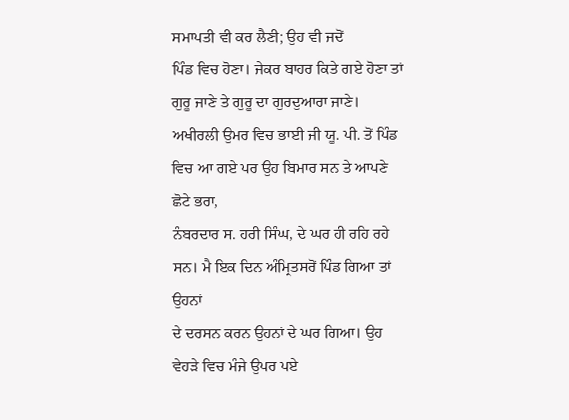ਸਮਾਪਤੀ ਵੀ ਕਰ ਲੈਣੀ; ਉਹ ਵੀ ਜਦੋਂ
ਪਿੰਡ ਵਿਚ ਹੋਣਾ। ਜੇਕਰ ਬਾਹਰ ਕਿਤੇ ਗਏ ਹੋਣਾ ਤਾਂ ਗੁਰੂ ਜਾਣੇ ਤੇ ਗੁਰੂ ਦਾ ਗੁਰਦੁਆਰਾ ਜਾਣੇ।
ਅਖੀਰਲੀ ਉਮਰ ਵਿਚ ਭਾਈ ਜੀ ਯੂ. ਪੀ. ਤੋਂ ਪਿੰਡ ਵਿਚ ਆ ਗਏ ਪਰ ਉਹ ਬਿਮਾਰ ਸਨ ਤੇ ਆਪਣੇ ਛੋਟੇ ਭਰਾ,
ਨੰਬਰਦਾਰ ਸ. ਹਰੀ ਸਿੰਘ, ਦੇ ਘਰ ਹੀ ਰਹਿ ਰਹੇ ਸਨ। ਮੈ ਇਕ ਦਿਨ ਅੰਮ੍ਰਿਤਸਰੋਂ ਪਿੰਡ ਗਿਆ ਤਾਂ ਉਹਨਾਂ
ਦੇ ਦਰਸਨ ਕਰਨ ਉਹਨਾਂ ਦੇ ਘਰ ਗਿਆ। ਉਹ ਵੇਹੜੇ ਵਿਚ ਮੰਜੇ ਉਪਰ ਪਏ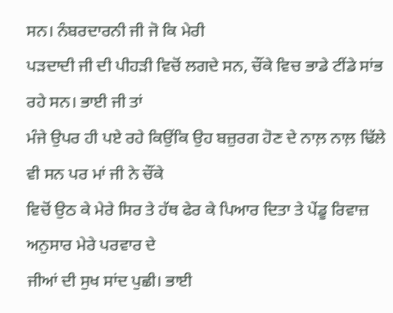ਸਨ। ਨੰਬਰਦਾਰਨੀ ਜੀ ਜੋ ਕਿ ਮੇਰੀ
ਪੜਦਾਦੀ ਜੀ ਦੀ ਪੀਹੜੀ ਵਿਚੋਂ ਲਗਦੇ ਸਨ, ਚੌਂਕੇ ਵਿਚ ਭਾਡੇ ਟੀਂਡੇ ਸਾਂਭ ਰਹੇ ਸਨ। ਭਾਈ ਜੀ ਤਾਂ
ਮੰਜੇ ਉਪਰ ਹੀ ਪਏ ਰਹੇ ਕਿਉਂਕਿ ਉਹ ਬਜ਼ੁਰਗ ਹੋਣ ਦੇ ਨਾਲ਼ ਨਾਲ਼ ਢਿੱਲੇ ਵੀ ਸਨ ਪਰ ਮਾਂ ਜੀ ਨੇ ਚੌਂਕੇ
ਵਿਚੋਂ ਉਠ ਕੇ ਮੇਰੇ ਸਿਰ ਤੇ ਹੱਥ ਫੇਰ ਕੇ ਪਿਆਰ ਦਿਤਾ ਤੇ ਪੇਂਡੂ ਰਿਵਾਜ਼ ਅਨੁਸਾਰ ਮੇਰੇ ਪਰਵਾਰ ਦੇ
ਜੀਆਂ ਦੀ ਸੁਖ ਸਾਂਦ ਪੁਛੀ। ਭਾਈ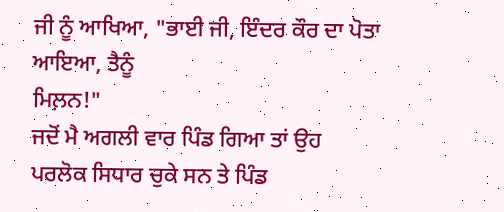ਜੀ ਨੂੰ ਆਖਿਆ, "ਭਾਈ ਜੀ, ਇੰਦਰ ਕੌਰ ਦਾ ਪੋਤਾ ਆਇਆ, ਤੈਨੂੰ
ਮਿਲ਼ਨ!"
ਜਦੋਂ ਮੈ ਅਗਲੀ ਵਾਰ ਪਿੰਡ ਗਿਆ ਤਾਂ ਉਹ ਪਰਲੋਕ ਸਿਧਾਰ ਚੁਕੇ ਸਨ ਤੇ ਪਿੰਡ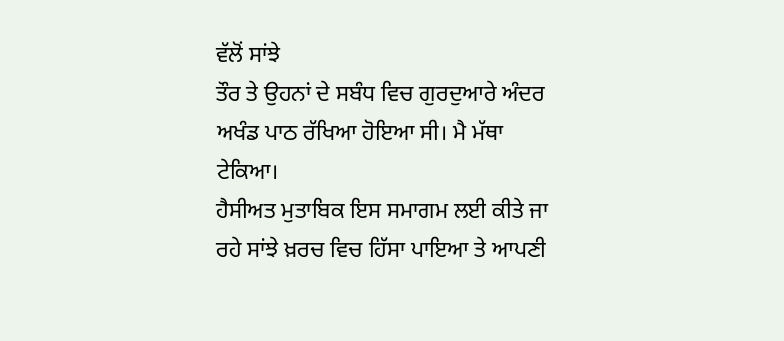ਵੱਲੋਂ ਸਾਂਝੇ
ਤੌਰ ਤੇ ਉਹਨਾਂ ਦੇ ਸਬੰਧ ਵਿਚ ਗੁਰਦੁਆਰੇ ਅੰਦਰ ਅਖੰਡ ਪਾਠ ਰੱਖਿਆ ਹੋਇਆ ਸੀ। ਮੈ ਮੱਥਾ ਟੇਕਿਆ।
ਹੈਸੀਅਤ ਮੁਤਾਬਿਕ ਇਸ ਸਮਾਗਮ ਲਈ ਕੀਤੇ ਜਾ ਰਹੇ ਸਾਂਝੇ ਖ਼ਰਚ ਵਿਚ ਹਿੱਸਾ ਪਾਇਆ ਤੇ ਆਪਣੀ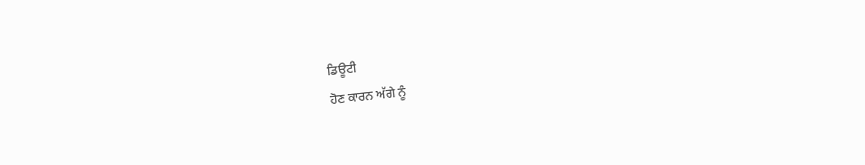ਡਿਊਟੀ
ਹੋਣ ਕਾਰਨ ਅੱਗੇ ਨੂੰ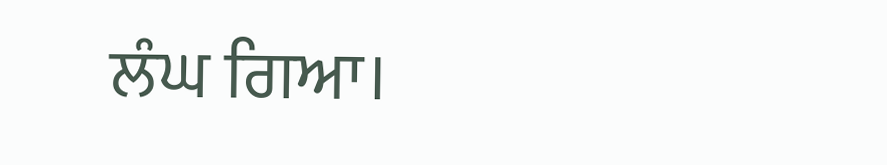ਲੰਘ ਗਿਆ।